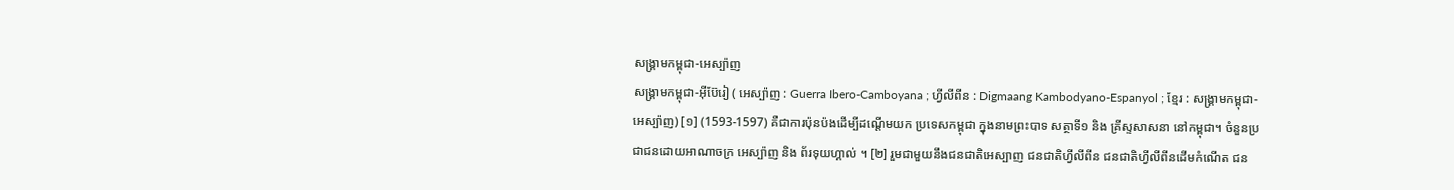សង្រ្គាមកម្ពុជា-អេស្ប៉ាញ
សង្រ្គាមកម្ពុជា-អ៊ីប៊ែរៀ ( អេស្ប៉ាញ : Guerra Ibero-Camboyana ; ហ្វីលីពីន : Digmaang Kambodyano-Espanyol ; ខ្មែរ : សង្គ្រាមកម្ពុជា-អេស្ប៉ាញ) [១] (1593-1597) គឺជាការប៉ុនប៉ងដើម្បីដណ្តើមយក ប្រទេសកម្ពុជា ក្នុងនាមព្រះបាទ សត្ថាទី១ និង គ្រីស្ទសាសនា នៅកម្ពុជា។ ចំនួនប្រជាជនដោយអាណាចក្រ អេស្ប៉ាញ និង ព័រទុយហ្គាល់ ។ [២] រួមជាមួយនឹងជនជាតិអេស្បាញ ជនជាតិហ្វីលីពីន ជនជាតិហ្វីលីពីនដើមកំណើត ជន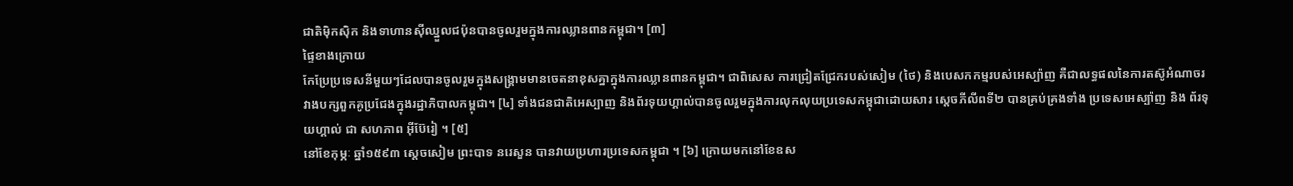ជាតិម៉ិកស៊ិក និងទាហានស៊ីឈ្នួលជប៉ុនបានចូលរួមក្នុងការឈ្លានពានកម្ពុជា។ [៣]
ផ្ទៃខាងក្រោយ
កែប្រែប្រទេសនីមួយៗដែលបានចូលរួមក្នុងសង្គ្រាមមានចេតនាខុសគ្នាក្នុងការឈ្លានពានកម្ពុជា។ ជាពិសេស ការជ្រៀតជ្រែករបស់សៀម (ថៃ) និងបេសកកម្មរបស់អេស្ប៉ាញ គឺជាលទ្ធផលនៃការតស៊ូអំណាចរវាងបក្សពួកគូប្រជែងក្នុងរដ្ឋាភិបាលកម្ពុជា។ [៤] ទាំងជនជាតិអេស្បាញ និងព័រទុយហ្គាល់បានចូលរួមក្នុងការលុកលុយប្រទេសកម្ពុជាដោយសារ ស្តេចភីលីពទី២ បានគ្រប់គ្រងទាំង ប្រទេសអេស្ប៉ាញ និង ព័រទុយហ្គាល់ ជា សហភាព អ៊ីប៊ែរៀ ។ [៥]
នៅខែកុម្ភៈ ឆ្នាំ១៥៩៣ ស្ដេចសៀម ព្រះបាទ នរេសួន បានវាយប្រហារប្រទេសកម្ពុជា ។ [៦] ក្រោយមកនៅខែឧស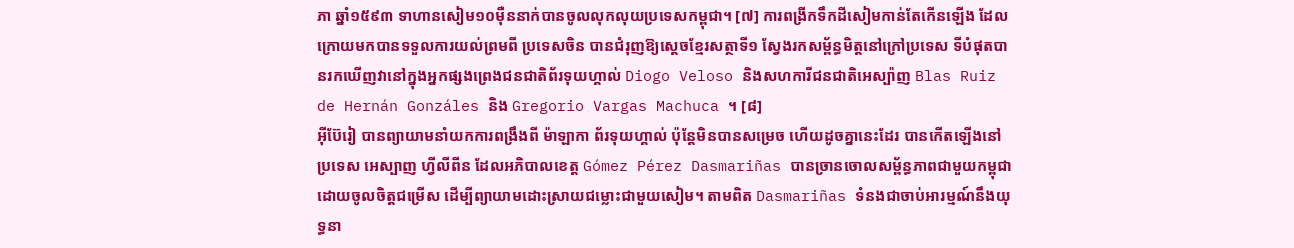ភា ឆ្នាំ១៥៩៣ ទាហានសៀម១០ម៉ឺននាក់បានចូលលុកលុយប្រទេសកម្ពុជា។ [៧] ការពង្រីកទឹកដីសៀមកាន់តែកើនឡើង ដែលក្រោយមកបានទទួលការយល់ព្រមពី ប្រទេសចិន បានជំរុញឱ្យស្តេចខ្មែរសត្ថាទី១ ស្វែងរកសម្ព័ន្ធមិត្តនៅក្រៅប្រទេស ទីបំផុតបានរកឃើញវានៅក្នុងអ្នកផ្សងព្រេងជនជាតិព័រទុយហ្គាល់ Diogo Veloso និងសហការីជនជាតិអេស្ប៉ាញ Blas Ruiz de Hernán Gonzáles និង Gregorio Vargas Machuca ។ [៨]
អ៊ីប៊ែរៀ បានព្យាយាមនាំយកការពង្រឹងពី ម៉ាឡាកា ព័រទុយហ្គាល់ ប៉ុន្តែមិនបានសម្រេច ហើយដូចគ្នានេះដែរ បានកើតឡើងនៅប្រទេស អេស្បាញ ហ្វីលីពីន ដែលអភិបាលខេត្ត Gómez Pérez Dasmariñas បានច្រានចោលសម្ព័ន្ធភាពជាមួយកម្ពុជា ដោយចូលចិត្តជម្រើស ដើម្បីព្យាយាមដោះស្រាយជម្លោះជាមួយសៀម។ តាមពិត Dasmariñas ទំនងជាចាប់អារម្មណ៍នឹងយុទ្ធនា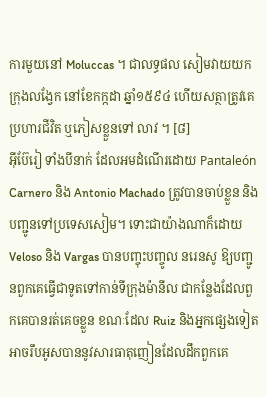ការមួយនៅ Moluccas ។ ជាលទ្ធផល សៀមវាយយក ក្រុងលង្វែក នៅខែកក្កដា ឆ្នាំ១៥៩៤ ហើយសត្ថាត្រូវគេប្រហារជីវិត ឬភៀសខ្លួនទៅ លាវ ។ [៨]
អ៊ីប៊ែរៀ ទាំងបីនាក់ ដែលអមដំណើរដោយ Pantaleón Carnero និង Antonio Machado ត្រូវបានចាប់ខ្លួន និងបញ្ជូនទៅប្រទេសសៀម។ ទោះជាយ៉ាងណាក៏ដោយ Veloso និង Vargas បានបញ្ចុះបញ្ចូល នរេនសូ ឱ្យបញ្ជូនពួកគេធ្វើជាទូតទៅកាន់ទីក្រុងម៉ានីល ជាកន្លែងដែលពួកគេបានរត់គេចខ្លួន ខណៈដែល Ruiz និងអ្នកផ្សេងទៀតអាចរឹបអូសបាននូវសារធាតុញៀនដែលដឹកពួកគេ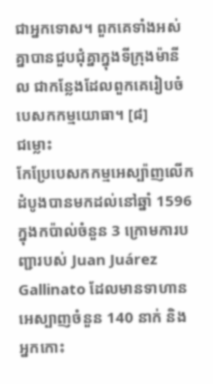ជាអ្នកទោស។ ពួកគេទាំងអស់គ្នាបានជួបជុំគ្នាក្នុងទីក្រុងម៉ានីល ជាកន្លែងដែលពួកគេរៀបចំបេសកកម្មយោធា។ [៨]
ជម្លោះ
កែប្រែបេសកកម្មអេស្ប៉ាញលើកដំបូងបានមកដល់នៅឆ្នាំ 1596 ក្នុងកប៉ាល់ចំនួន 3 ក្រោមការបញ្ជារបស់ Juan Juárez Gallinato ដែលមានទាហានអេស្បាញចំនួន 140 នាក់ និងអ្នកកោះ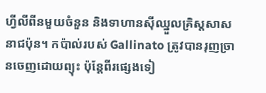ហ្វីលីពីនមួយចំនួន និងទាហានស៊ីឈ្នួលគ្រិស្តសាសនាជប៉ុន។ កប៉ាល់របស់ Gallinato ត្រូវបានរុញច្រានចេញដោយព្យុះ ប៉ុន្តែពីរផ្សេងទៀ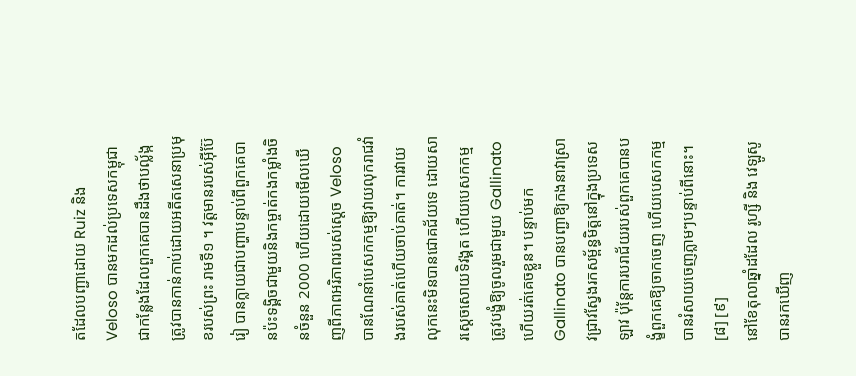តដែលបញ្ជាដោយ Ruiz និង Veloso បានមកដល់ប្រទេសកម្ពុជា ជាកន្លែងដែលពួកគេបានដឹងថាបល្ល័ង្កត្រូវបានកាន់កាប់ដោយអតីតសេនាប្រមុខរបស់ព្រះ រាមទី១ ។ វត្តមានរបស់អ៊ីប៊ែរៀ បានក្លាយជាបញ្ហាបន្ទាប់ពីពួកគេបានប៉ះទង្គិចជាមួយនិងកម្ចាត់កងកម្លាំងចិនចំនួន 2000 ហើយដោយមើលឃើញពីភាពអរិភាពរបស់ស្តេច Veloso បានណែនាំបេសកកម្មឱ្យវាយលុករាជវាំងរបស់គាត់ហើយចាប់គាត់។ ការវាយលុកនេះមិនបានជោគជ័យទេ ដោយសារស្តេចសោយទិវង្គត ហើយបេសកកម្មត្រូវបង្ខំឱ្យចូលរួមជាមួយ Gallinato ហើយរត់គេចខ្លួន។ បន្ទាប់មក Gallinato បានបញ្ជាឱ្យកងនាវាស្រាវជ្រាវស្វែងរកសម្ព័ន្ធមិត្តនៅក្នុងប្រទេសឡាវ ប៉ុន្តែការបរាជ័យរបស់ពួកគេបានបង្ខំពួកគេឱ្យចាកចេញ ហើយបេសកកម្មបានរំសាយចេញភ្លាមៗបន្ទាប់ពីនោះ។ [៨] [៩]
នៅខែតុលាឆ្នាំដដែល រូហ្សី និង វេឡូសូ បានរកឃើញ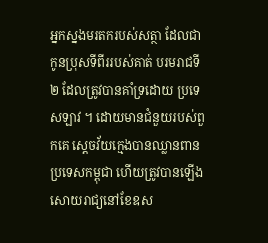អ្នកស្នងមរតករបស់សត្ថា ដែលជាកូនប្រុសទីពីររបស់គាត់ បរមរាជទី២ ដែលត្រូវបានគាំទ្រដោយ ប្រទេសឡាវ ។ ដោយមានជំនួយរបស់ពួកគេ ស្តេចវ័យក្មេងបានឈ្លានពានប្រទេសកម្ពុជា ហើយត្រូវបានឡើងសោយរាជ្យនៅខែឧស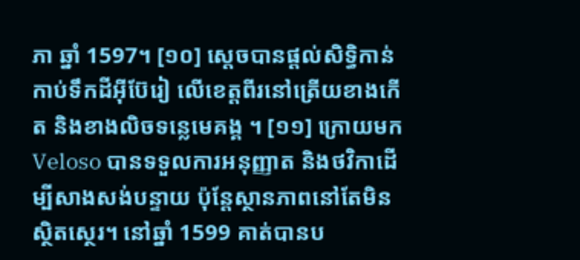ភា ឆ្នាំ 1597។ [១០] ស្តេចបានផ្តល់សិទ្ធិកាន់កាប់ទឹកដីអ៊ីប៊ែរៀ លើខេត្តពីរនៅត្រើយខាងកើត និងខាងលិចទន្លេមេគង្គ ។ [១១] ក្រោយមក Veloso បានទទួលការអនុញ្ញាត និងថវិកាដើម្បីសាងសង់បន្ទាយ ប៉ុន្តែស្ថានភាពនៅតែមិនស្ថិតស្ថេរ។ នៅឆ្នាំ 1599 គាត់បានប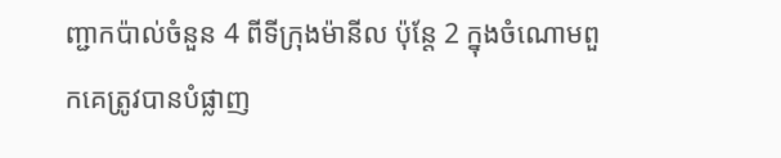ញ្ជាកប៉ាល់ចំនួន 4 ពីទីក្រុងម៉ានីល ប៉ុន្តែ 2 ក្នុងចំណោមពួកគេត្រូវបានបំផ្លាញ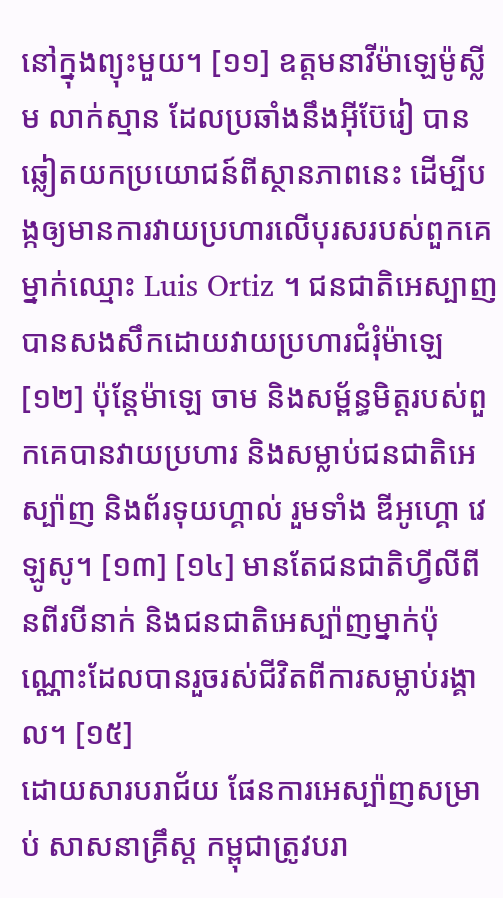នៅក្នុងព្យុះមួយ។ [១១] ឧត្តមនាវីម៉ាឡេម៉ូស្លីម លាក់ស្មាន ដែលប្រឆាំងនឹងអ៊ីប៊ែរៀ បានឆ្លៀតយកប្រយោជន៍ពីស្ថានភាពនេះ ដើម្បីបង្កឲ្យមានការវាយប្រហារលើបុរសរបស់ពួកគេម្នាក់ឈ្មោះ Luis Ortiz ។ ជនជាតិអេស្បាញបានសងសឹកដោយវាយប្រហារជំរុំម៉ាឡេ [១២] ប៉ុន្តែម៉ាឡេ ចាម និងសម្ព័ន្ធមិត្តរបស់ពួកគេបានវាយប្រហារ និងសម្លាប់ជនជាតិអេស្ប៉ាញ និងព័រទុយហ្គាល់ រួមទាំង ឌីអូហ្គោ វេឡូសូ។ [១៣] [១៤] មានតែជនជាតិហ្វីលីពីនពីរបីនាក់ និងជនជាតិអេស្ប៉ាញម្នាក់ប៉ុណ្ណោះដែលបានរួចរស់ជីវិតពីការសម្លាប់រង្គាល។ [១៥]
ដោយសារបរាជ័យ ផែនការអេស្ប៉ាញសម្រាប់ សាសនាគ្រឹស្ត កម្ពុជាត្រូវបរា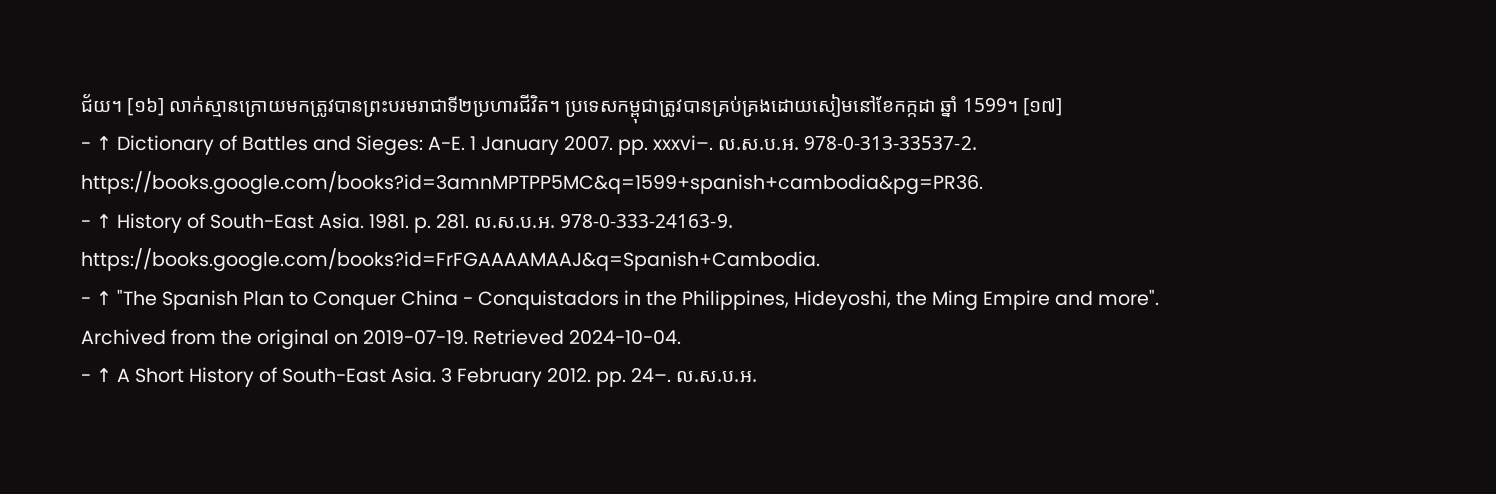ជ័យ។ [១៦] លាក់ស្មានក្រោយមកត្រូវបានព្រះបរមរាជាទី២ប្រហារជីវិត។ ប្រទេសកម្ពុជាត្រូវបានគ្រប់គ្រងដោយសៀមនៅខែកក្កដា ឆ្នាំ 1599។ [១៧]
- ↑ Dictionary of Battles and Sieges: A-E. 1 January 2007. pp. xxxvi–. ល.ស.ប.អ. 978-0-313-33537-2. https://books.google.com/books?id=3amnMPTPP5MC&q=1599+spanish+cambodia&pg=PR36.
- ↑ History of South-East Asia. 1981. p. 281. ល.ស.ប.អ. 978-0-333-24163-9. https://books.google.com/books?id=FrFGAAAAMAAJ&q=Spanish+Cambodia.
- ↑ "The Spanish Plan to Conquer China - Conquistadors in the Philippines, Hideyoshi, the Ming Empire and more". Archived from the original on 2019-07-19. Retrieved 2024-10-04.
- ↑ A Short History of South-East Asia. 3 February 2012. pp. 24–. ល.ស.ប.អ.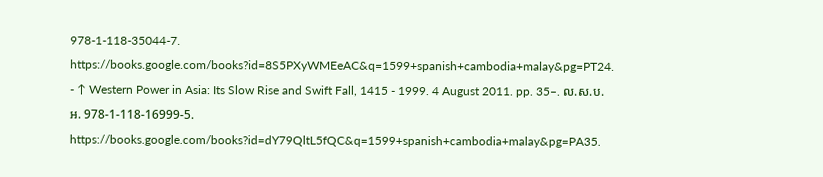978-1-118-35044-7. https://books.google.com/books?id=8S5PXyWMEeAC&q=1599+spanish+cambodia+malay&pg=PT24.
- ↑ Western Power in Asia: Its Slow Rise and Swift Fall, 1415 - 1999. 4 August 2011. pp. 35–. ល.ស.ប.អ. 978-1-118-16999-5. https://books.google.com/books?id=dY79QltL5fQC&q=1599+spanish+cambodia+malay&pg=PA35.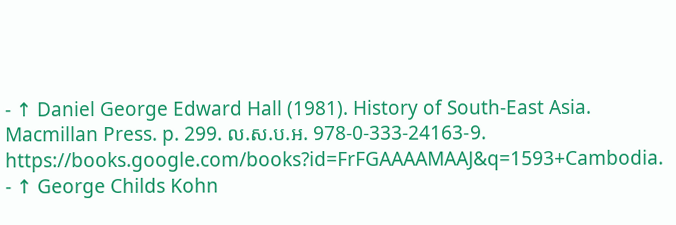- ↑ Daniel George Edward Hall (1981). History of South-East Asia. Macmillan Press. p. 299. ល.ស.ប.អ. 978-0-333-24163-9. https://books.google.com/books?id=FrFGAAAAMAAJ&q=1593+Cambodia.
- ↑ George Childs Kohn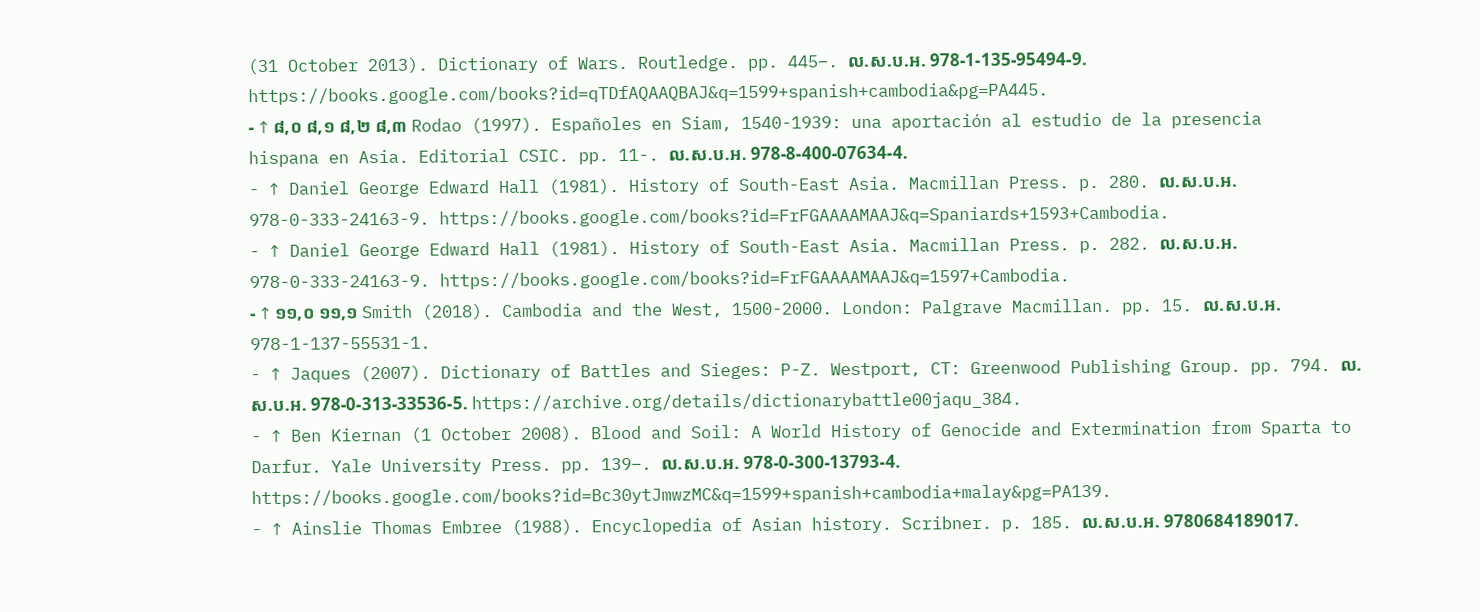(31 October 2013). Dictionary of Wars. Routledge. pp. 445–. ល.ស.ប.អ. 978-1-135-95494-9. https://books.google.com/books?id=qTDfAQAAQBAJ&q=1599+spanish+cambodia&pg=PA445.
- ↑ ៨,០ ៨,១ ៨,២ ៨,៣ Rodao (1997). Españoles en Siam, 1540-1939: una aportación al estudio de la presencia hispana en Asia. Editorial CSIC. pp. 11-. ល.ស.ប.អ. 978-8-400-07634-4.
- ↑ Daniel George Edward Hall (1981). History of South-East Asia. Macmillan Press. p. 280. ល.ស.ប.អ. 978-0-333-24163-9. https://books.google.com/books?id=FrFGAAAAMAAJ&q=Spaniards+1593+Cambodia.
- ↑ Daniel George Edward Hall (1981). History of South-East Asia. Macmillan Press. p. 282. ល.ស.ប.អ. 978-0-333-24163-9. https://books.google.com/books?id=FrFGAAAAMAAJ&q=1597+Cambodia.
- ↑ ១១,០ ១១,១ Smith (2018). Cambodia and the West, 1500-2000. London: Palgrave Macmillan. pp. 15. ល.ស.ប.អ. 978-1-137-55531-1.
- ↑ Jaques (2007). Dictionary of Battles and Sieges: P-Z. Westport, CT: Greenwood Publishing Group. pp. 794. ល.ស.ប.អ. 978-0-313-33536-5. https://archive.org/details/dictionarybattle00jaqu_384.
- ↑ Ben Kiernan (1 October 2008). Blood and Soil: A World History of Genocide and Extermination from Sparta to Darfur. Yale University Press. pp. 139–. ល.ស.ប.អ. 978-0-300-13793-4. https://books.google.com/books?id=Bc30ytJmwzMC&q=1599+spanish+cambodia+malay&pg=PA139.
- ↑ Ainslie Thomas Embree (1988). Encyclopedia of Asian history. Scribner. p. 185. ល.ស.ប.អ. 9780684189017.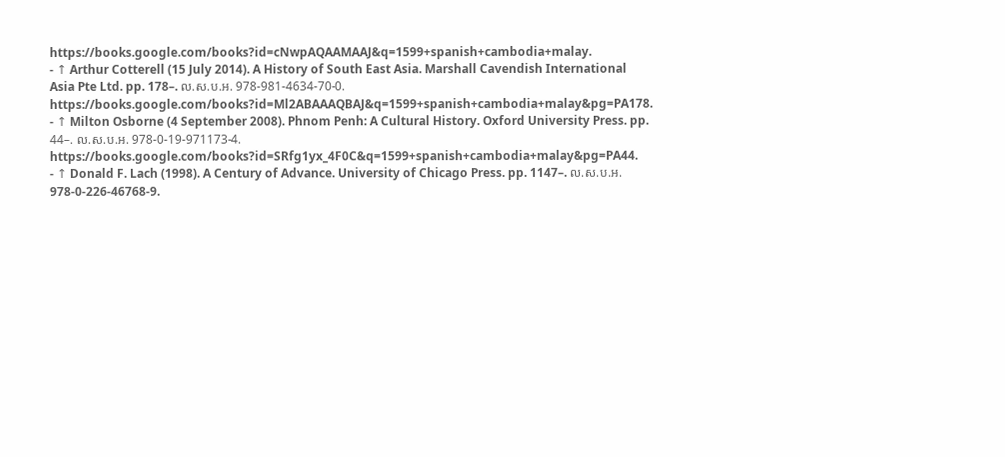https://books.google.com/books?id=cNwpAQAAMAAJ&q=1599+spanish+cambodia+malay.
- ↑ Arthur Cotterell (15 July 2014). A History of South East Asia. Marshall Cavendish International Asia Pte Ltd. pp. 178–. ល.ស.ប.អ. 978-981-4634-70-0. https://books.google.com/books?id=Ml2ABAAAQBAJ&q=1599+spanish+cambodia+malay&pg=PA178.
- ↑ Milton Osborne (4 September 2008). Phnom Penh: A Cultural History. Oxford University Press. pp. 44–. ល.ស.ប.អ. 978-0-19-971173-4. https://books.google.com/books?id=SRfg1yx_4F0C&q=1599+spanish+cambodia+malay&pg=PA44.
- ↑ Donald F. Lach (1998). A Century of Advance. University of Chicago Press. pp. 1147–. ល.ស.ប.អ. 978-0-226-46768-9.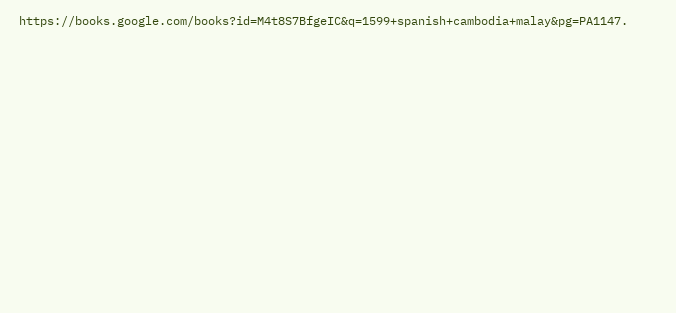https://books.google.com/books?id=M4t8S7BfgeIC&q=1599+spanish+cambodia+malay&pg=PA1147.